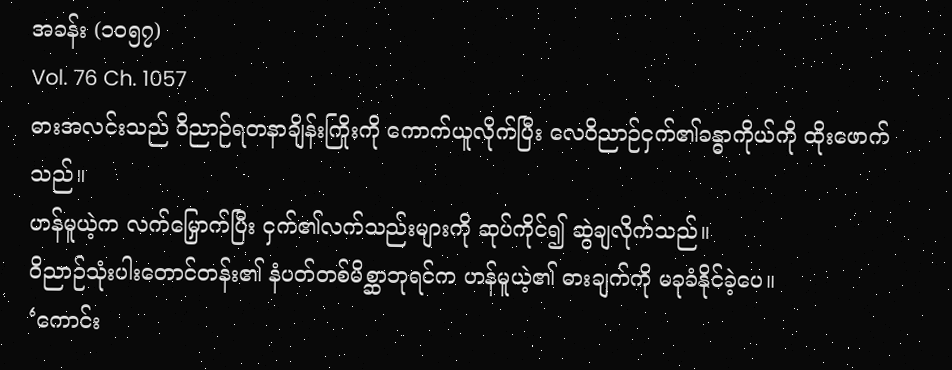အခန်း (၁၀၅၇)
Vol. 76 Ch. 1057
ဓားအလင်းသည် ဝိညာဉ်ရတနာချိန်းကြိုးကို ကောက်ယူလိုက်ပြီး လေဝိညာဉ်ငှက်၏ခန္ဓာကိုယ်ကို ထိုးဖောက်သည်။
ဟန်မူယဲ့က လက်မြှောက်ပြီး ငှက်၏လက်သည်းများကို ဆုပ်ကိုင်၍ ဆွဲချလိုက်သည်။
ဝိညာဉ်သုံးပါးတောင်တန်း၏ နံပတ်တစ်မိစ္ဆာဘုရင်က ဟန်မူယဲ့၏ ဓားချက်ကို မခုခံနိုင်ခဲ့ပေ။
‘ကောင်း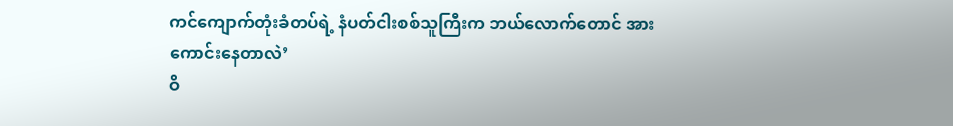ကင်ကျောက်တုံးခံတပ်ရဲ့ နံပတ်ငါးစစ်သူကြီးက ဘယ်လောက်တောင် အားကောင်းနေတာလဲ’
ဝိ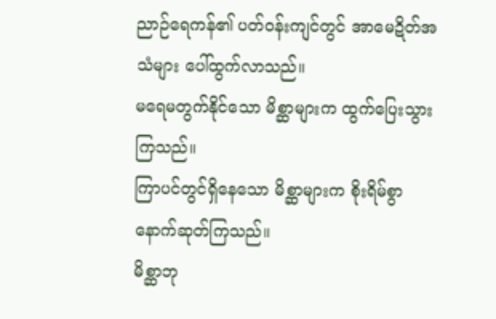ညာဉ်ရေကန်၏ ပတ်ဝန်းကျင်တွင် အာမေဍိတ်အသံများ ပေါ်ထွက်လာသည်။
မရေမတွက်နိုင်သော မိစ္ဆာများက ထွက်ပြေးသွားကြသည်။
ကြာပင်တွင်ရှိနေသော မိစ္ဆာများက စိုးရိမ်စွာ နောက်ဆုတ်ကြသည်။
မိစ္ဆာဘု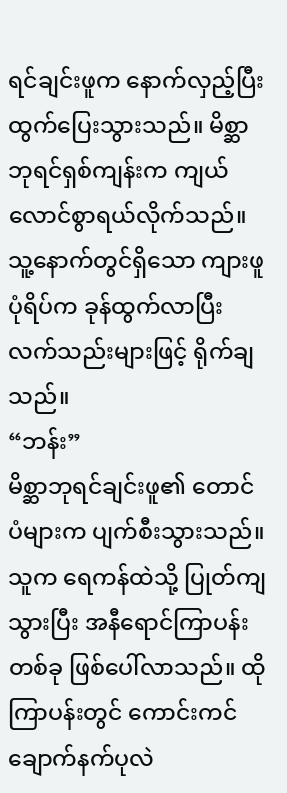ရင်ချင်းဖူက နောက်လှည့်ပြီး ထွက်ပြေးသွားသည်။ မိစ္ဆာဘုရင်ရှစ်ကျန်းက ကျယ်လောင်စွာရယ်လိုက်သည်။ သူ့နောက်တွင်ရှိသော ကျားဖူပုံရိပ်က ခုန်ထွက်လာပြီး လက်သည်းများဖြင့် ရိုက်ချသည်။
“ဘန်း”
မိစ္ဆာဘုရင်ချင်းဖူ၏ တောင်ပံများက ပျက်စီးသွားသည်။ သူက ရေကန်ထဲသို့ ပြုတ်ကျသွားပြီး အနီရောင်ကြာပန်းတစ်ခု ဖြစ်ပေါ်လာသည်။ ထိုကြာပန်းတွင် ကောင်းကင်ချောက်နက်ပုလဲ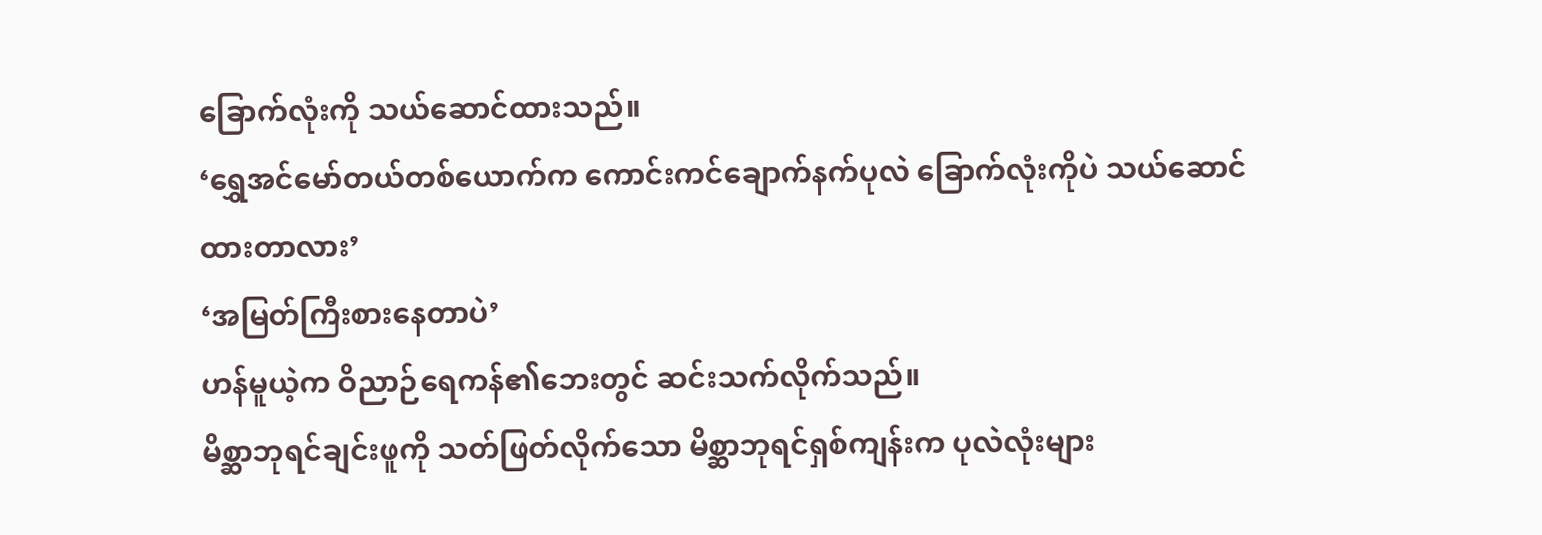ခြောက်လုံးကို သယ်ဆောင်ထားသည်။
‘ရွှေအင်မော်တယ်တစ်ယောက်က ကောင်းကင်ချောက်နက်ပုလဲ ခြောက်လုံးကိုပဲ သယ်ဆောင်ထားတာလား’
‘အမြတ်ကြီးစားနေတာပဲ’
ဟန်မူယဲ့က ဝိညာဉ်ရေကန်၏ဘေးတွင် ဆင်းသက်လိုက်သည်။
မိစ္ဆာဘုရင်ချင်းဖူကို သတ်ဖြတ်လိုက်သော မိစ္ဆာဘုရင်ရှစ်ကျန်းက ပုလဲလုံးများ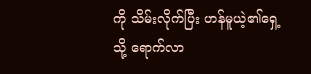ကို သိမ်းလိုက်ပြီး ဟန်မူယဲ့၏ရှေ့သို့ ရောက်လာ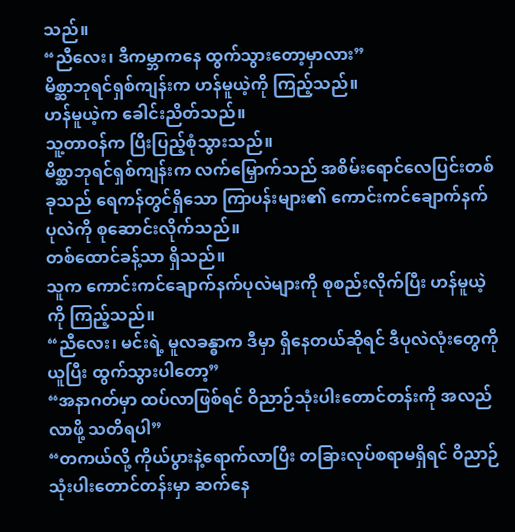သည်။
“ညီလေး၊ ဒီကမ္ဘာကနေ ထွက်သွားတော့မှာလား”
မိစ္ဆာဘုရင်ရှစ်ကျန်းက ဟန်မူယဲ့ကို ကြည့်သည်။
ဟန်မူယဲ့က ခေါင်းညိတ်သည်။
သူ့တာဝန်က ပြီးပြည့်စုံသွားသည်။
မိစ္ဆာဘုရင်ရှစ်ကျန်းက လက်မြှောက်သည် အစိမ်းရောင်လေပြင်းတစ်ခုသည် ရေကန်တွင်ရှိသော ကြာပန်းများ၏ ကောင်းကင်ချောက်နက်ပုလဲကို စုဆောင်းလိုက်သည်။
တစ်ထောင်ခန့်သာ ရှိသည်။
သူက ကောင်းကင်ချောက်နက်ပုလဲများကို စုစည်းလိုက်ပြီး ဟန်မူယဲ့ကို ကြည့်သည်။
“ညီလေး၊ မင်းရဲ့ မူလခန္ဓာက ဒီမှာ ရှိနေတယ်ဆိုရင် ဒီပုလဲလုံးတွေကိုယူပြီး ထွက်သွားပါတော့”
“အနာဂတ်မှာ ထပ်လာဖြစ်ရင် ဝိညာဉ်သုံးပါးတောင်တန်းကို အလည်လာဖို့ သတိရပါ”
“တကယ်လို့ ကိုယ်ပွားနဲ့ရောက်လာပြီး တခြားလုပ်စရာမရှိရင် ဝိညာဉ်သုံးပါးတောင်တန်းမှာ ဆက်နေ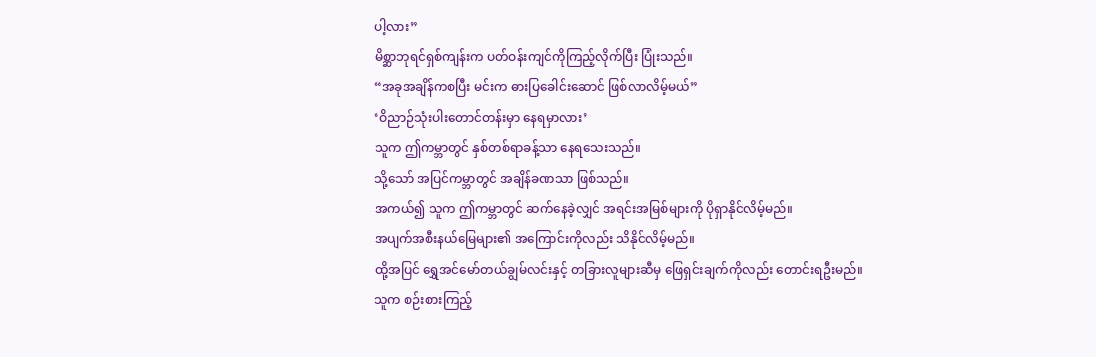ပါ့လား”
မိစ္ဆာဘုရင်ရှစ်ကျန်းက ပတ်ဝန်းကျင်ကိုကြည့်လိုက်ပြီး ပြုံးသည်။
“အခုအချိန်ကစပြီး မင်းက ဓားပြခေါင်းဆောင် ဖြစ်လာလိမ့်မယ်”
‘ဝိညာဉ်သုံးပါးတောင်တန်းမှာ နေရမှာလား’
သူက ဤကမ္ဘာတွင် နှစ်တစ်ရာခန့်သာ နေရသေးသည်။
သို့သော် အပြင်ကမ္ဘာတွင် အချိန်ခဏသာ ဖြစ်သည်။
အကယ်၍ သူက ဤကမ္ဘာတွင် ဆက်နေခဲ့လျှင် အရင်းအမြစ်များကို ပိုရှာနိုင်လိမ့်မည်။
အပျက်အစီးနယ်မြေများ၏ အကြောင်းကိုလည်း သိနိုင်လိမ့်မည်။
ထို့အပြင် ရွှေအင်မော်တယ်ချွမ်လင်းနှင့် တခြားလူများဆီမှ ဖြေရှင်းချက်ကိုလည်း တောင်းရဦးမည်။
သူက စဉ်းစားကြည့်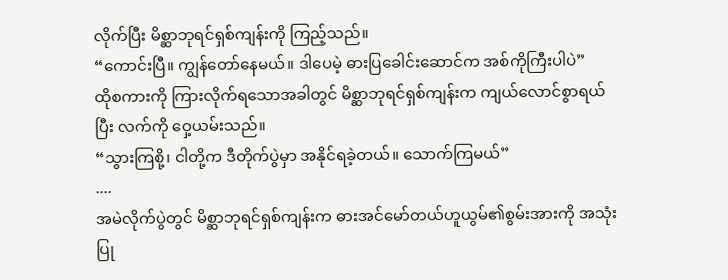လိုက်ပြီး မိစ္ဆာဘုရင်ရှစ်ကျန်းကို ကြည့်သည်။
“ကောင်းပြီ။ ကျွန်တော်နေမယ်။ ဒါပေမဲ့ ဓားပြခေါင်းဆောင်က အစ်ကိုကြီးပါပဲ”
ထိုစကားကို ကြားလိုက်ရသောအခါတွင် မိစ္ဆာဘုရင်ရှစ်ကျန်းက ကျယ်လောင်စွာရယ်ပြီး လက်ကို ဝှေ့ယမ်းသည်။
“သွားကြစို့၊ ငါတို့က ဒီတိုက်ပွဲမှာ အနိုင်ရခဲ့တယ်။ သောက်ကြမယ်”
....
အမဲလိုက်ပွဲတွင် မိစ္ဆာဘုရင်ရှစ်ကျန်းက ဓားအင်မော်တယ်ဟူယွမ်၏စွမ်းအားကို အသုံးပြု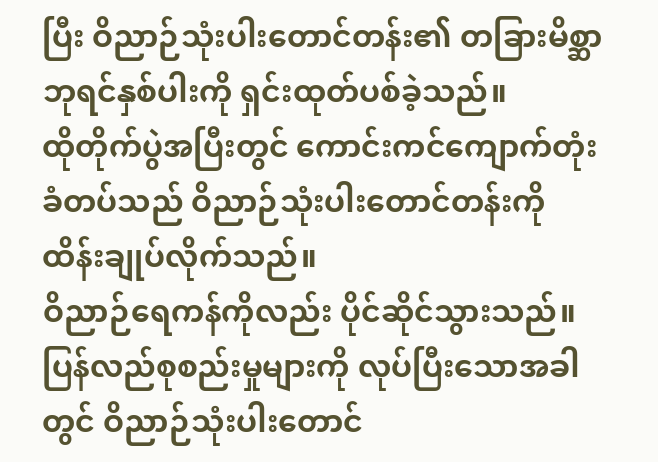ပြီး ဝိညာဉ်သုံးပါးတောင်တန်း၏ တခြားမိစ္ဆာဘုရင်နှစ်ပါးကို ရှင်းထုတ်ပစ်ခဲ့သည်။
ထိုတိုက်ပွဲအပြီးတွင် ကောင်းကင်ကျောက်တုံးခံတပ်သည် ဝိညာဉ်သုံးပါးတောင်တန်းကို ထိန်းချုပ်လိုက်သည်။
ဝိညာဉ်ရေကန်ကိုလည်း ပိုင်ဆိုင်သွားသည်။
ပြန်လည်စုစည်းမှုများကို လုပ်ပြီးသောအခါတွင် ဝိညာဉ်သုံးပါးတောင်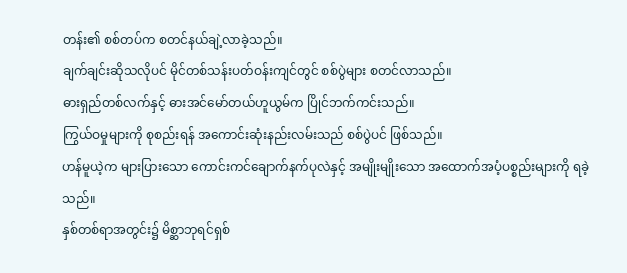တန်း၏ စစ်တပ်က စတင်နယ်ချဲ့လာခဲ့သည်။
ချက်ချင်းဆိုသလိုပင် မိုင်တစ်သန်းပတ်ဝန်းကျင်တွင် စစ်ပွဲများ စတင်လာသည်။
ဓားရှည်တစ်လက်နှင့် ဓားအင်မော်တယ်ဟူယွမ်က ပြိုင်ဘက်ကင်းသည်။
ကြွယ်ဝမှုများကို စုစည်းရန် အကောင်းဆုံးနည်းလမ်းသည် စစ်ပွဲပင် ဖြစ်သည်။
ဟန်မူယဲ့က များပြားသော ကောင်းကင်ချောက်နက်ပုလဲနှင့် အမျိုးမျိုးသော အထောက်အပံ့ပစ္စည်းများကို ရခဲ့သည်။
နှစ်တစ်ရာအတွင်း၌ မိစ္ဆာဘုရင်ရှစ်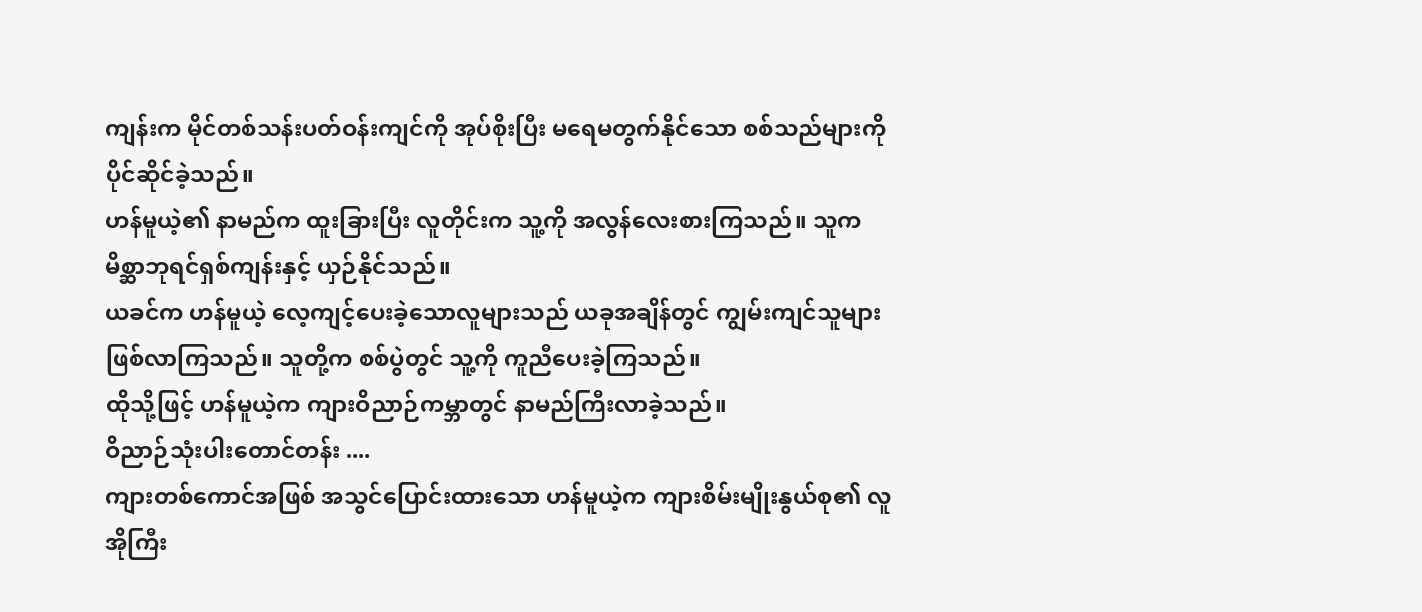ကျန်းက မိုင်တစ်သန်းပတ်ဝန်းကျင်ကို အုပ်စိုးပြီး မရေမတွက်နိုင်သော စစ်သည်များကို ပိုင်ဆိုင်ခဲ့သည်။
ဟန်မူယဲ့၏ နာမည်က ထူးခြားပြီး လူတိုင်းက သူ့ကို အလွန်လေးစားကြသည်။ သူက မိစ္ဆာဘုရင်ရှစ်ကျန်းနှင့် ယှဉ်နိုင်သည်။
ယခင်က ဟန်မူယဲ့ လေ့ကျင့်ပေးခဲ့သောလူများသည် ယခုအချိန်တွင် ကျွမ်းကျင်သူများ ဖြစ်လာကြသည်။ သူတို့က စစ်ပွဲတွင် သူ့ကို ကူညီပေးခဲ့ကြသည်။
ထိုသို့ဖြင့် ဟန်မူယဲ့က ကျားဝိညာဉ်ကမ္ဘာတွင် နာမည်ကြီးလာခဲ့သည်။
ဝိညာဉ်သုံးပါးတောင်တန်း ....
ကျားတစ်ကောင်အဖြစ် အသွင်ပြောင်းထားသော ဟန်မူယဲ့က ကျားစိမ်းမျိုးနွယ်စု၏ လူအိုကြီး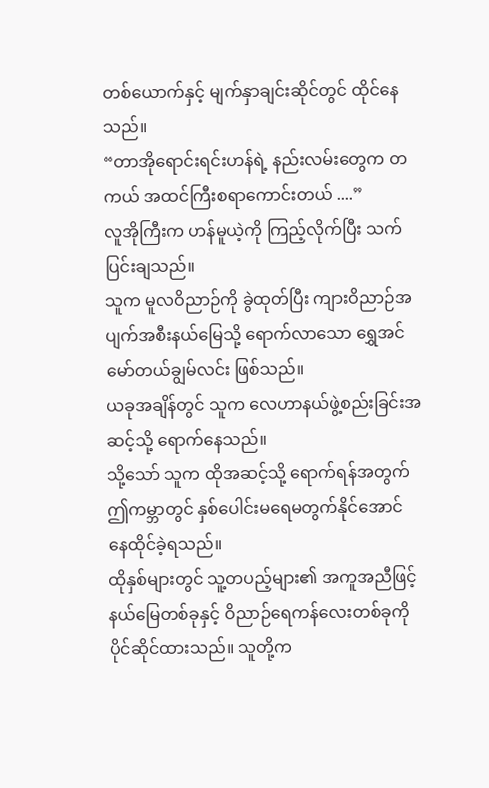တစ်ယောက်နှင့် မျက်နှာချင်းဆိုင်တွင် ထိုင်နေသည်။
“တာအိုရောင်းရင်းဟန်ရဲ့ နည်းလမ်းတွေက တကယ် အထင်ကြီးစရာကောင်းတယ် ....”
လူအိုကြီးက ဟန်မူယဲ့ကို ကြည့်လိုက်ပြီး သက်ပြင်းချသည်။
သူက မူလဝိညာဉ်ကို ခွဲထုတ်ပြီး ကျားဝိညာဉ်အပျက်အစီးနယ်မြေသို့ ရောက်လာသော ရွှေအင်မော်တယ်ချွမ်လင်း ဖြစ်သည်။
ယခုအချိန်တွင် သူက လေဟာနယ်ဖွဲ့စည်းခြင်းအဆင့်သို့ ရောက်နေသည်။
သို့သော် သူက ထိုအဆင့်သို့ ရောက်ရန်အတွက် ဤကမ္ဘာတွင် နှစ်ပေါင်းမရေမတွက်နိုင်အောင် နေထိုင်ခဲ့ရသည်။
ထိုနှစ်များတွင် သူ့တပည့်များ၏ အကူအညီဖြင့် နယ်မြေတစ်ခုနှင့် ဝိညာဉ်ရေကန်လေးတစ်ခုကို ပိုင်ဆိုင်ထားသည်။ သူတို့က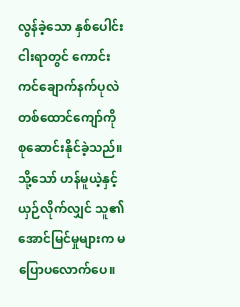လွန်ခဲ့သော နှစ်ပေါင်းငါးရာတွင် ကောင်းကင်ချောက်နက်ပုလဲ တစ်ထောင်ကျော်ကို စုဆောင်းနိုင်ခဲ့သည်။
သို့သော် ဟန်မူယဲ့နှင့် ယှဉ်လိုက်လျှင် သူ၏ အောင်မြင်မှုများက မပြောပလောက်ပေ။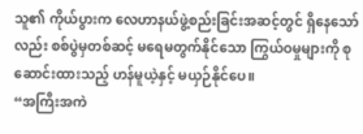သူ၏ ကိုယ်ပွားက လေဟာနယ်ဖွဲ့စည်းခြင်းအဆင့်တွင် ရှိနေသော်လည်း စစ်ပွဲမှတစ်ဆင့် မရေမတွက်နိုင်သော ကြွယ်ဝမှုများကို စုဆောင်းထားသည့် ဟန်မူယဲ့နှင့် မယှဉ်နိုင်ပေ။
“အကြီးအကဲ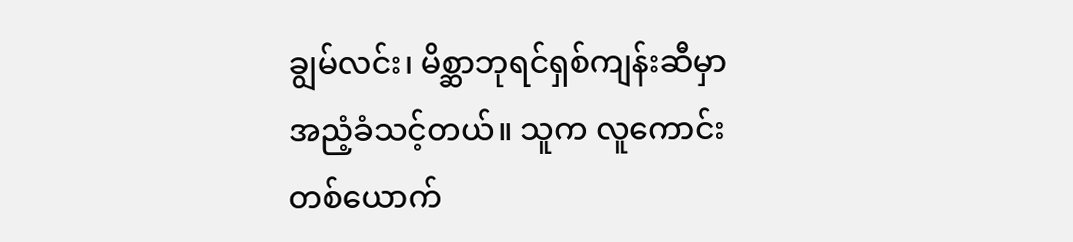ချွမ်လင်း၊ မိစ္ဆာဘုရင်ရှစ်ကျန်းဆီမှာ အညံ့ခံသင့်တယ်။ သူက လူကောင်းတစ်ယောက်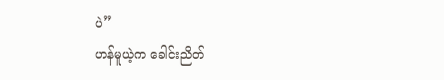ပဲ”
ဟန်မူယဲ့က ခေါင်းညိတ်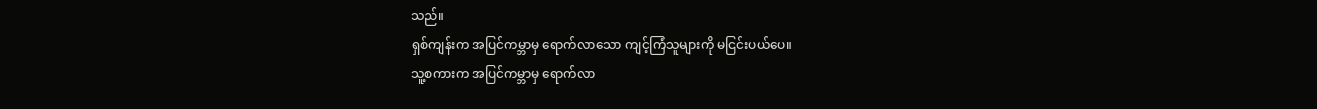သည်။
ရှစ်ကျန်းက အပြင်ကမ္ဘာမှ ရောက်လာသော ကျင့်ကြံသူများကို မငြင်းပယ်ပေ။
သူ့စကားက အပြင်ကမ္ဘာမှ ရောက်လာ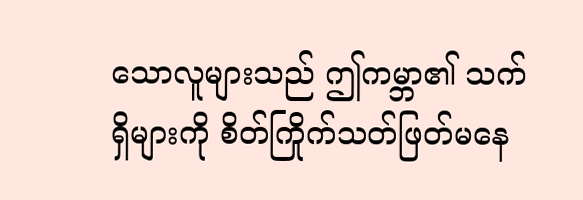သောလူများသည် ဤကမ္ဘာ၏ သက်ရှိများကို စိတ်ကြိုက်သတ်ဖြတ်မနေ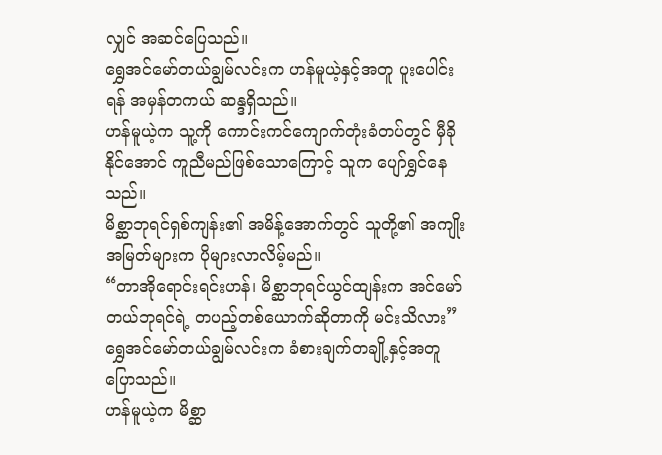လျှင် အဆင်ပြေသည်။
ရွှေအင်မော်တယ်ချွမ်လင်းက ဟန်မူယဲ့နှင့်အတူ ပူးပေါင်းရန် အမှန်တကယ် ဆန္ဒရှိသည်။
ဟန်မူယဲ့က သူ့ကို ကောင်းကင်ကျောက်တုံးခံတပ်တွင် မှီခိုနိုင်အောင် ကူညီမည်ဖြစ်သောကြောင့် သူက ပျော်ရွှင်နေသည်။
မိစ္ဆာဘုရင်ရှစ်ကျန်း၏ အမိန့်အောက်တွင် သူတို့၏ အကျိုးအမြတ်များက ပိုများလာလိမ့်မည်။
“တာအိုရောင်းရင်းဟန်၊ မိစ္ဆာဘုရင်ယွင်ထျန်းက အင်မော်တယ်ဘုရင်ရဲ့ တပည့်တစ်ယောက်ဆိုတာကို မင်းသိလား”
ရွှေအင်မော်တယ်ချွမ်လင်းက ခံစားချက်တချို့နှင့်အတူ ပြောသည်။
ဟန်မူယဲ့က မိစ္ဆာ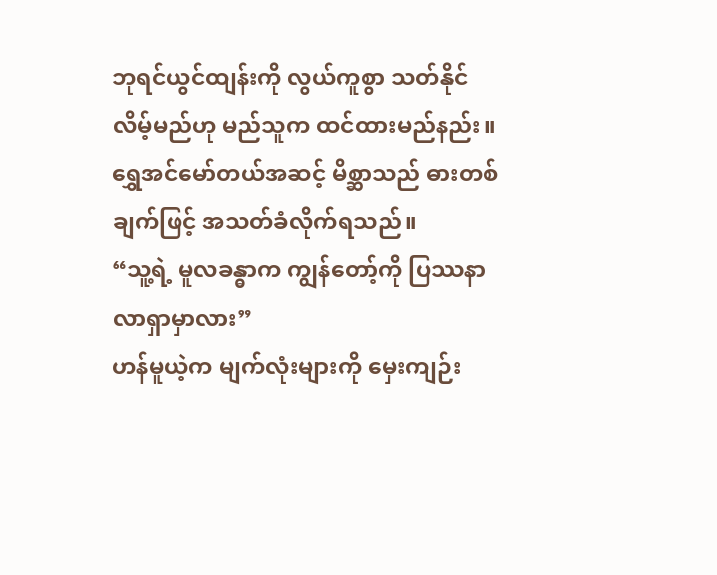ဘုရင်ယွင်ထျန်းကို လွယ်ကူစွာ သတ်နိုင်လိမ့်မည်ဟု မည်သူက ထင်ထားမည်နည်း။
ရွှေအင်မော်တယ်အဆင့် မိစ္ဆာသည် ဓားတစ်ချက်ဖြင့် အသတ်ခံလိုက်ရသည်။
“သူ့ရဲ့ မူလခန္ဓာက ကျွန်တော့်ကို ပြဿနာလာရှာမှာလား”
ဟန်မူယဲ့က မျက်လုံးများကို မှေးကျဉ်း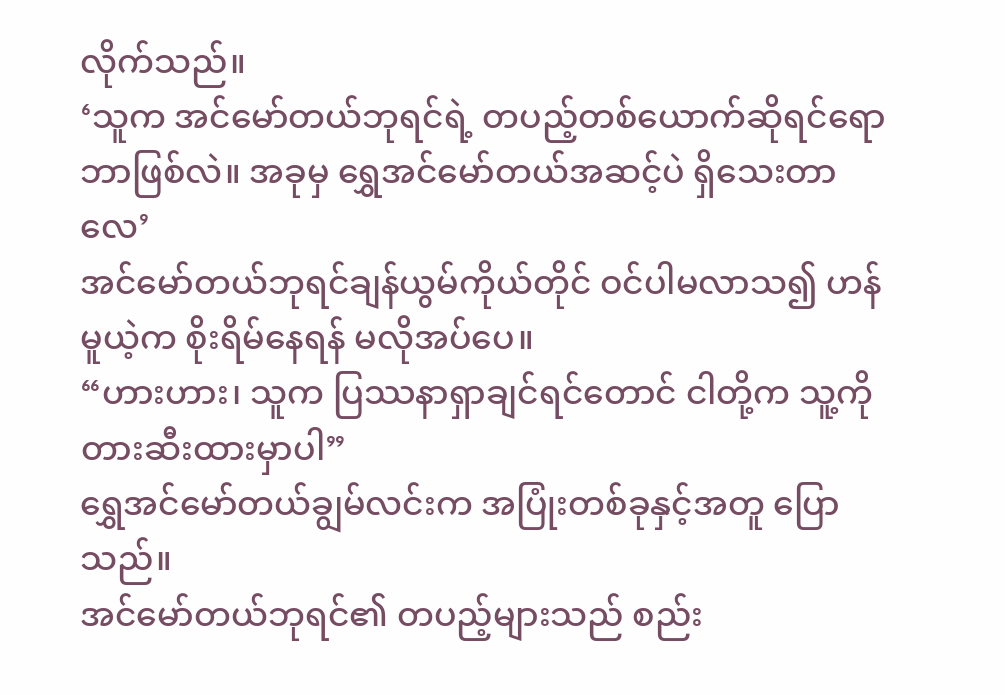လိုက်သည်။
‘သူက အင်မော်တယ်ဘုရင်ရဲ့ တပည့်တစ်ယောက်ဆိုရင်ရော ဘာဖြစ်လဲ။ အခုမှ ရွှေအင်မော်တယ်အဆင့်ပဲ ရှိသေးတာလေ’
အင်မော်တယ်ဘုရင်ချန်ယွမ်ကိုယ်တိုင် ဝင်ပါမလာသ၍ ဟန်မူယဲ့က စိုးရိမ်နေရန် မလိုအပ်ပေ။
“ဟားဟား၊ သူက ပြဿနာရှာချင်ရင်တောင် ငါတို့က သူ့ကို တားဆီးထားမှာပါ”
ရွှေအင်မော်တယ်ချွမ်လင်းက အပြုံးတစ်ခုနှင့်အတူ ပြောသည်။
အင်မော်တယ်ဘုရင်၏ တပည့်များသည် စည်း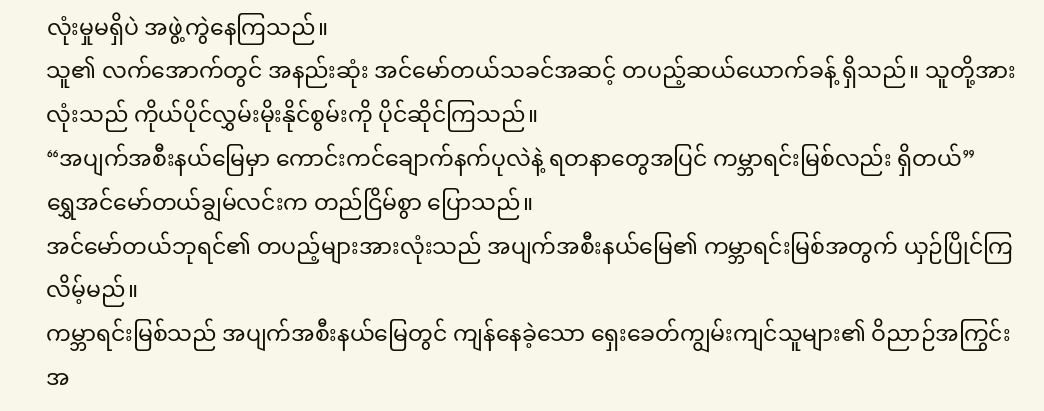လုံးမှုမရှိပဲ အဖွဲ့ကွဲနေကြသည်။
သူ၏ လက်အောက်တွင် အနည်းဆုံး အင်မော်တယ်သခင်အဆင့် တပည့်ဆယ်ယောက်ခန့် ရှိသည်။ သူတို့အားလုံးသည် ကိုယ်ပိုင်လွှမ်းမိုးနိုင်စွမ်းကို ပိုင်ဆိုင်ကြသည်။
“အပျက်အစီးနယ်မြေမှာ ကောင်းကင်ချောက်နက်ပုလဲနဲ့ ရတနာတွေအပြင် ကမ္ဘာရင်းမြစ်လည်း ရှိတယ်”
ရွှေအင်မော်တယ်ချွမ်လင်းက တည်ငြိမ်စွာ ပြောသည်။
အင်မော်တယ်ဘုရင်၏ တပည့်များအားလုံးသည် အပျက်အစီးနယ်မြေ၏ ကမ္ဘာရင်းမြစ်အတွက် ယှဉ်ပြိုင်ကြလိမ့်မည်။
ကမ္ဘာရင်းမြစ်သည် အပျက်အစီးနယ်မြေတွင် ကျန်နေခဲ့သော ရှေးခေတ်ကျွမ်းကျင်သူများ၏ ဝိညာဉ်အကြွင်းအ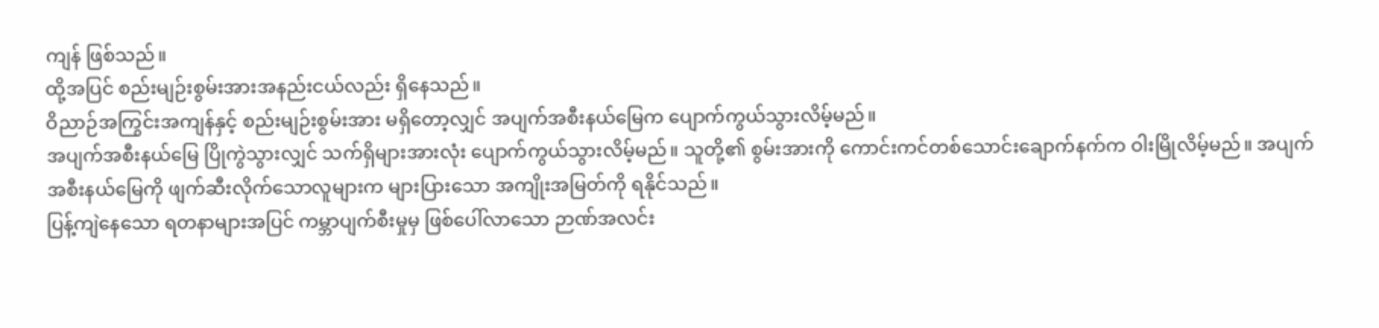ကျန် ဖြစ်သည်။
ထို့အပြင် စည်းမျဉ်းစွမ်းအားအနည်းငယ်လည်း ရှိနေသည်။
ဝိညာဉ်အကြွင်းအကျန်နှင့် စည်းမျဉ်းစွမ်းအား မရှိတော့လျှင် အပျက်အစီးနယ်မြေက ပျောက်ကွယ်သွားလိမ့်မည်။
အပျက်အစီးနယ်မြေ ပြိုကွဲသွားလျှင် သက်ရှိများအားလုံး ပျောက်ကွယ်သွားလိမ့်မည်။ သူတို့၏ စွမ်းအားကို ကောင်းကင်တစ်သောင်းချောက်နက်က ဝါးမြိုလိမ့်မည်။ အပျက်အစီးနယ်မြေကို ဖျက်ဆီးလိုက်သောလူများက များပြားသော အကျိုးအမြတ်ကို ရနိုင်သည်။
ပြန့်ကျဲနေသော ရတနာများအပြင် ကမ္ဘာပျက်စီးမှုမှ ဖြစ်ပေါ်လာသော ဉာဏ်အလင်း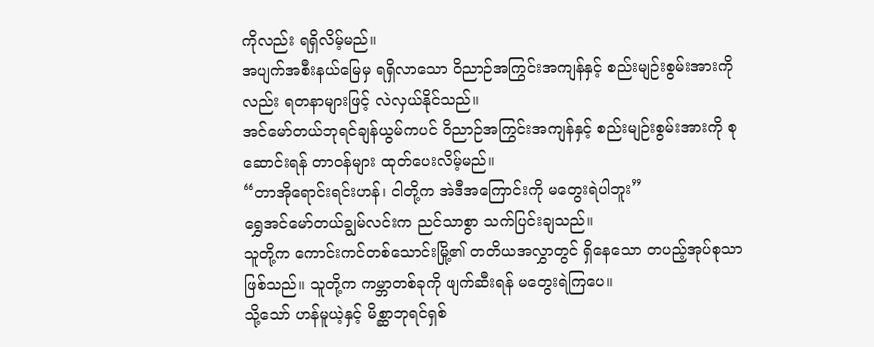ကိုလည်း ရရှိလိမ့်မည်။
အပျက်အစီးနယ်မြေမှ ရရှိလာသော ဝိညာဉ်အကြွင်းအကျန်နှင့် စည်းမျဉ်းစွမ်းအားကိုလည်း ရတနာများဖြင့် လဲလှယ်နိုင်သည်။
အင်မော်တယ်ဘုရင်ချန်ယွမ်ကပင် ဝိညာဉ်အကြွင်းအကျန်နှင့် စည်းမျဉ်းစွမ်းအားကို စုဆောင်းရန် တာဝန်များ ထုတ်ပေးလိမ့်မည်။
“တာအိုရောင်းရင်းဟန်၊ ငါတို့က အဲဒီအကြောင်းကို မတွေးရဲပါဘူး”
ရွှေအင်မော်တယ်ချွမ်လင်းက ညင်သာစွာ သက်ပြင်းချသည်။
သူတို့က ကောင်းကင်တစ်သောင်းမြို့၏ တတိယအလွှာတွင် ရှိနေသော တပည့်အုပ်စုသာ ဖြစ်သည်။ သူတို့က ကမ္ဘာတစ်ခုကို ဖျက်ဆီးရန် မတွေးရဲကြပေ။
သို့သော် ဟန်မူယဲ့နှင့် မိစ္ဆာဘုရင်ရှစ်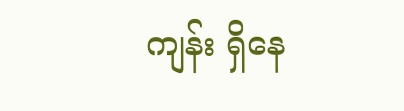ကျန်း ရှိနေ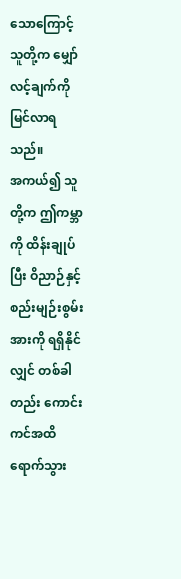သောကြောင့် သူတို့က မျှော်လင့်ချက်ကို မြင်လာရသည်။
အကယ်၍ သူတို့က ဤကမ္ဘာကို ထိန်းချုပ်ပြီး ဝိညာဉ်နှင့် စည်းမျဉ်းစွမ်းအားကို ရရှိနိုင်လျှင် တစ်ခါတည်း ကောင်းကင်အထိ ရောက်သွား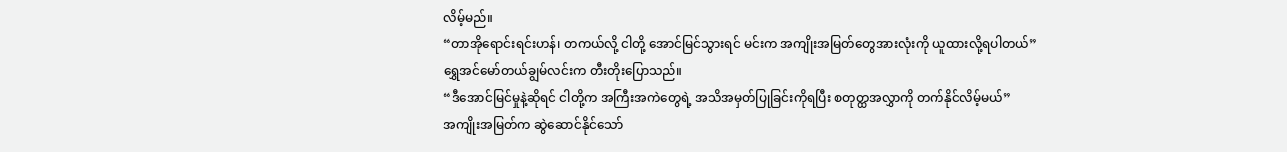လိမ့်မည်။
“တာအိုရောင်းရင်းဟန်၊ တကယ်လို့ ငါတို့ အောင်မြင်သွားရင် မင်းက အကျိုးအမြတ်တွေအားလုံးကို ယူထားလို့ရပါတယ်”
ရွှေအင်မော်တယ်ချွမ်လင်းက တီးတိုးပြောသည်။
“ဒီအောင်မြင်မှုနဲ့ဆိုရင် ငါတို့က အကြီးအကဲတွေရဲ့ အသိအမှတ်ပြုခြင်းကိုရပြီး စတုတ္ထအလွှာကို တက်နိုင်လိမ့်မယ်”
အကျိုးအမြတ်က ဆွဲဆောင်နိုင်သော်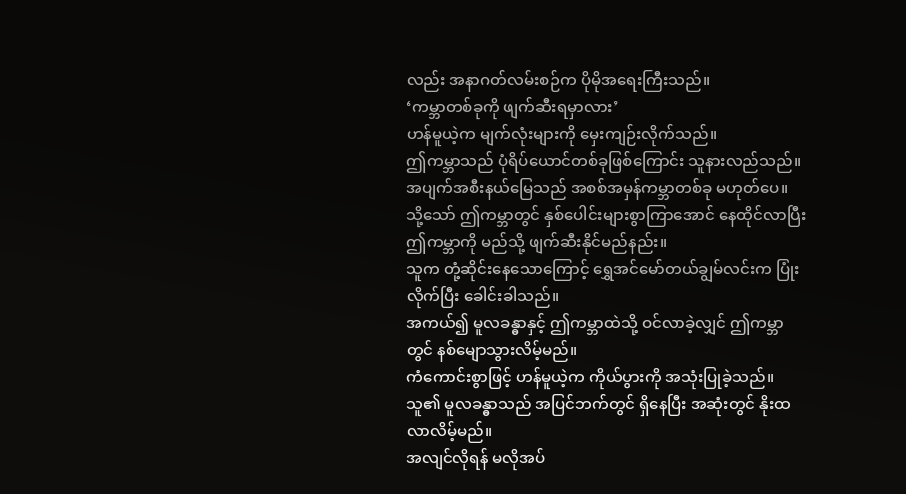လည်း အနာဂတ်လမ်းစဉ်က ပိုမိုအရေးကြီးသည်။
‘ကမ္ဘာတစ်ခုကို ဖျက်ဆီးရမှာလား’
ဟန်မူယဲ့က မျက်လုံးများကို မှေးကျဉ်းလိုက်သည်။
ဤကမ္ဘာသည် ပုံရိပ်ယောင်တစ်ခုဖြစ်ကြောင်း သူနားလည်သည်။
အပျက်အစီးနယ်မြေသည် အစစ်အမှန်ကမ္ဘာတစ်ခု မဟုတ်ပေ။
သို့သော် ဤကမ္ဘာတွင် နှစ်ပေါင်းများစွာကြာအောင် နေထိုင်လာပြီး ဤကမ္ဘာကို မည်သို့ ဖျက်ဆီးနိုင်မည်နည်း။
သူက တုံ့ဆိုင်းနေသောကြောင့် ရွှေအင်မော်တယ်ချွမ်လင်းက ပြုံးလိုက်ပြီး ခေါင်းခါသည်။
အကယ်၍ မူလခန္ဓာနှင့် ဤကမ္ဘာထဲသို့ ဝင်လာခဲ့လျှင် ဤကမ္ဘာတွင် နစ်မျောသွားလိမ့်မည်။
ကံကောင်းစွာဖြင့် ဟန်မူယဲ့က ကိုယ်ပွားကို အသုံးပြုခဲ့သည်။
သူ၏ မူလခန္ဓာသည် အပြင်ဘက်တွင် ရှိနေပြီး အဆုံးတွင် နိုးထလာလိမ့်မည်။
အလျင်လိုရန် မလိုအပ်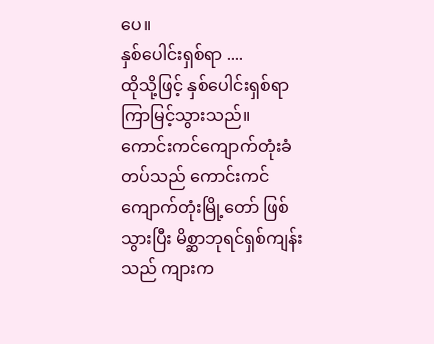ပေ။
နှစ်ပေါင်းရှစ်ရာ ....
ထိုသို့ဖြင့် နှစ်ပေါင်းရှစ်ရာ ကြာမြင့်သွားသည်။ ကောင်းကင်ကျောက်တုံးခံတပ်သည် ကောင်းကင်ကျောက်တုံးမြို့တော် ဖြစ်သွားပြီး မိစ္ဆာဘုရင်ရှစ်ကျန်းသည် ကျားက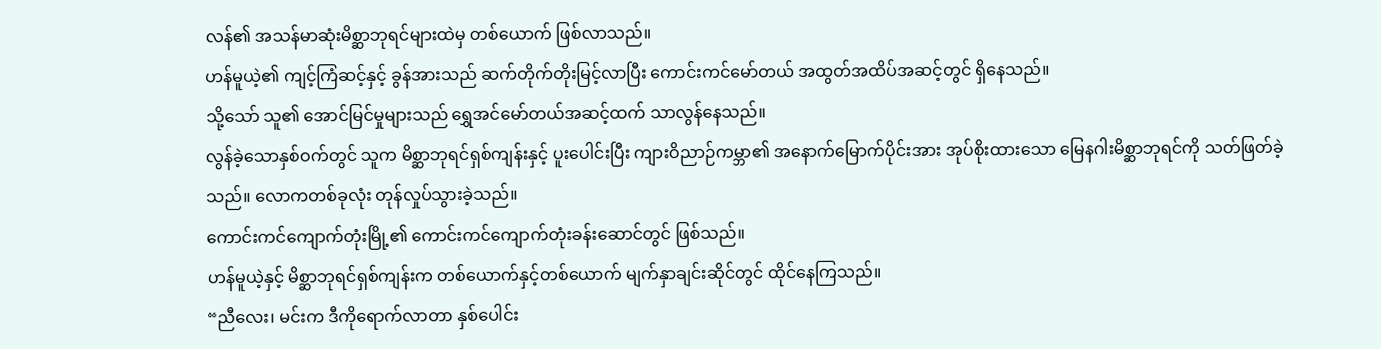လန်၏ အသန်မာဆုံးမိစ္ဆာဘုရင်များထဲမှ တစ်ယောက် ဖြစ်လာသည်။
ဟန်မူယဲ့၏ ကျင့်ကြံဆင့်နှင့် ခွန်အားသည် ဆက်တိုက်တိုးမြင့်လာပြီး ကောင်းကင်မော်တယ် အထွတ်အထိပ်အဆင့်တွင် ရှိနေသည်။
သို့သော် သူ၏ အောင်မြင်မှုများသည် ရွှေအင်မော်တယ်အဆင့်ထက် သာလွန်နေသည်။
လွန်ခဲ့သောနှစ်ဝက်တွင် သူက မိစ္ဆာဘုရင်ရှစ်ကျန်းနှင့် ပူးပေါင်းပြီး ကျားဝိညာဉ်ကမ္ဘာ၏ အနောက်မြောက်ပိုင်းအား အုပ်စိုးထားသော မြေနဂါးမိစ္ဆာဘုရင်ကို သတ်ဖြတ်ခဲ့သည်။ လောကတစ်ခုလုံး တုန်လှုပ်သွားခဲ့သည်။
ကောင်းကင်ကျောက်တုံးမြို့၏ ကောင်းကင်ကျောက်တုံးခန်းဆောင်တွင် ဖြစ်သည်။
ဟန်မူယဲ့နှင့် မိစ္ဆာဘုရင်ရှစ်ကျန်းက တစ်ယောက်နှင့်တစ်ယောက် မျက်နှာချင်းဆိုင်တွင် ထိုင်နေကြသည်။
“ညီလေး၊ မင်းက ဒီကိုရောက်လာတာ နှစ်ပေါင်း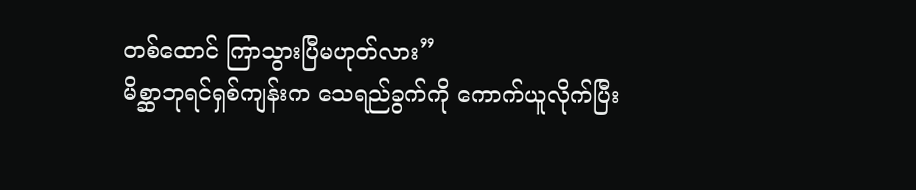တစ်ထောင် ကြာသွားပြီမဟုတ်လား”
မိစ္ဆာဘုရင်ရှစ်ကျန်းက သေရည်ခွက်ကို ကောက်ယူလိုက်ပြီး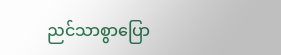ညင်သာစွာပြော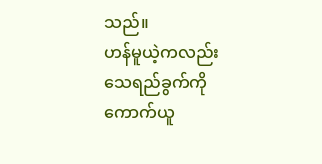သည်။
ဟန်မူယဲ့ကလည်း သေရည်ခွက်ကို ကောက်ယူ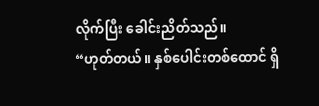လိုက်ပြီး ခေါင်းညိတ်သည်။
“ဟုတ်တယ်။ နှစ်ပေါင်းတစ်ထောင် ရှိ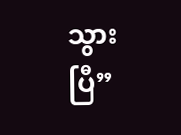သွားပြီ”